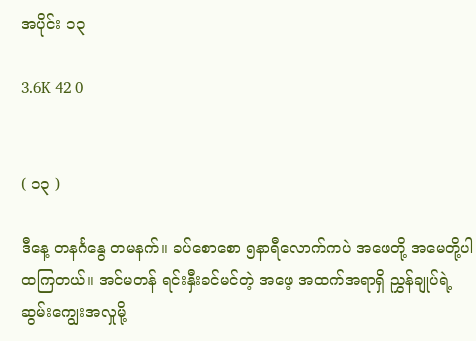အပိုင်း ၁၃

3.6K 42 0


( ၁၃ )

ဒီနေ့ တနင်္ဂနွေ တမနက်။ ခပ်စောစော ၅နာရီလောက်ကပဲ အဖေတို့ အမေတို့ပါ ထကြတယ်။ အင်မတန် ရင်းနှီးခင်မင်တဲ့ အဖေ့ အထက်အရာရှိ ညွှန်ချုပ်ရဲ့ ဆွမ်းကျွေးအလှုမို့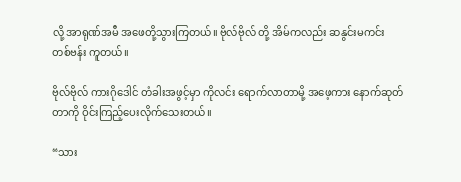လို့ အာရုဏ်အမီ အဖေတို့သွားကြတယ်။ ဗိုလ်ဗိုလ် တို့ အိမ်ကလည်း ဆနွင်းမကင်း တစ်ဗန်း ကူတယ်။

ဗိုလ်ဗိုလ် ကားဂိုဒေါင် တံခါးအဖွင့်မှာ ကိုလင်း ရောက်လာတာမို့ အဖေ့ကား နောက်ဆုတ်တာကို ဝိုင်းကြည့်ပေးလိုက်သေးတယ်။

“သား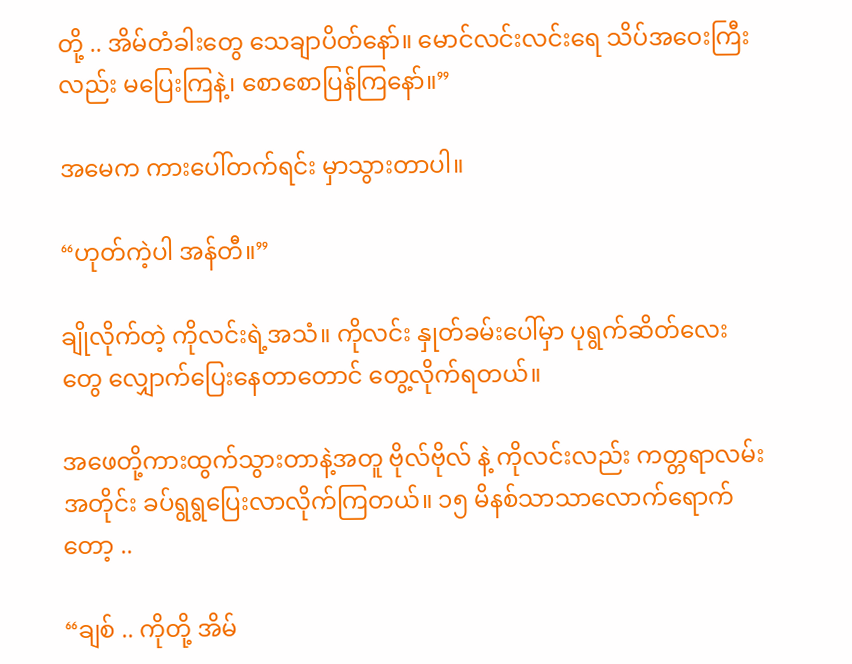တို့ .. အိမ်တံခါးတွေ သေချာပိတ်နော်။ မောင်လင်းလင်းရေ သိပ်အဝေးကြီးလည်း မပြေးကြနဲ့၊ စောစောပြန်ကြနော်။”

အမေက ကားပေါ်တက်ရင်း မှာသွားတာပါ။

“ဟုတ်ကဲ့ပါ အန်တီ။”

ချိုလိုက်တဲ့ ကိုလင်းရဲ့အသံ။ ကိုလင်း နှုတ်ခမ်းပေါ်မှာ ပုရွက်ဆိတ်လေးတွေ လျှောက်ပြေးနေတာတောင် တွေ့လိုက်ရတယ်။

အဖေတို့ကားထွက်သွားတာနဲ့အတူ ဗိုလ်ဗိုလ် နဲ့ ကိုလင်းလည်း ကတ္တရာလမ်းအတိုင်း ခပ်ရွရွပြေးလာလိုက်ကြတယ်။ ၁၅ မိနစ်သာသာလောက်ရောက်တော့ ..

“ချစ် .. ကိုတို့ အိမ်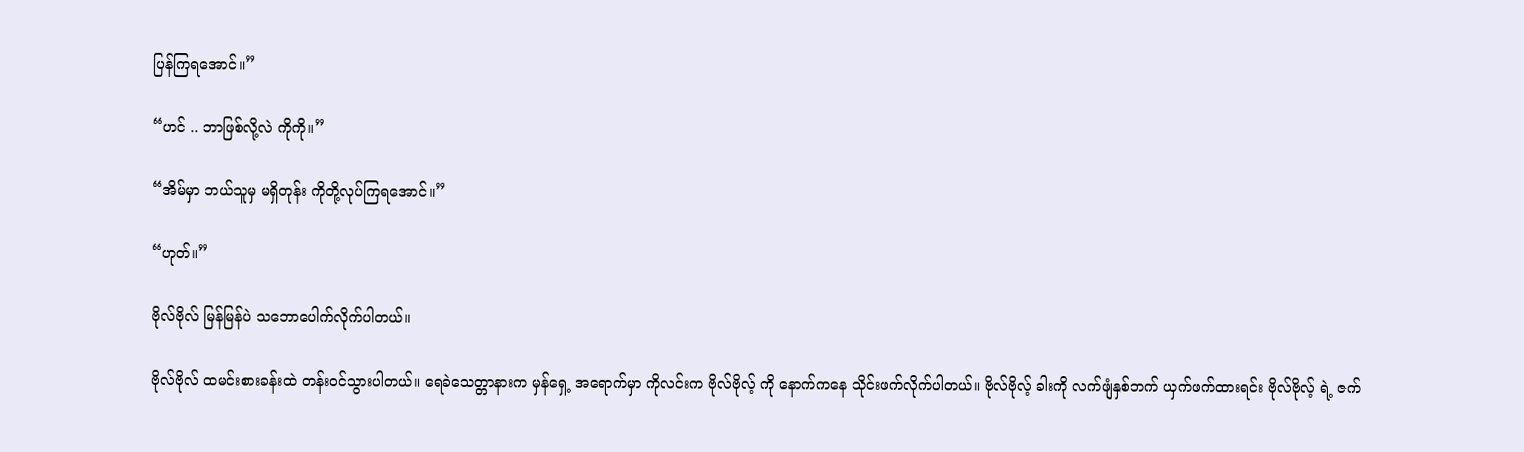ပြန်ကြရအောင်။”

“ဟင် .. ဘာဖြစ်လို့လဲ ကိုကို။”

“အိမ်မှာ ဘယ်သူမှ မရှိတုန်း ကိုတို့လုပ်ကြရအောင်။”

“ဟုတ်။”

ဗိုလ်ဗိုလ် မြန်မြန်ပဲ သဘောပေါက်လိုက်ပါတယ်။

ဗိုလ်ဗိုလ် ထမင်းစားခန်းထဲ တန်းဝင်သွားပါတယ်။ ရေခဲသေတ္တာနားက မှန်ရှေ့ အရောက်မှာ ကိုလင်းက ဗိုလ်ဗိုလ့် ကို နောက်ကနေ သိုင်းဖက်လိုက်ပါတယ်။ ဗိုလ်ဗိုလ့် ခါးကို လက်ဖျံနှစ်ဘက် ယှက်ဖက်ထားရင်း ဗိုလ်ဗိုလ့် ရဲ့ ဇက်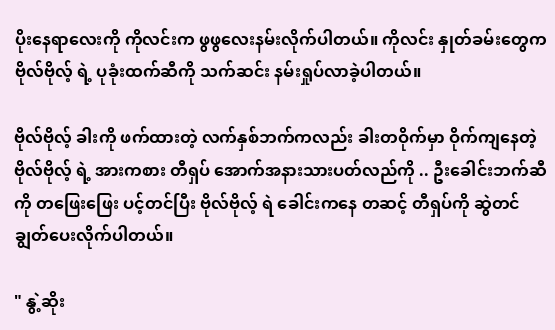ပိုးနေရာလေးကို ကိုလင်းက ဖွဖွလေးနမ်းလိုက်ပါတယ်။ ကိုလင်း နှုတ်ခမ်းတွေက ဗိုလ်ဗိုလ့် ရဲ့ ပုခုံးထက်ဆီကို သက်ဆင်း နမ်းရှုပ်လာခဲ့ပါတယ်။

ဗိုလ်ဗိုလ့် ခါးကို ဖက်ထားတဲ့ လက်နှစ်ဘက်ကလည်း ခါးတဝိုက်မှာ ဝိုက်ကျနေတဲ့ ဗိုလ်ဗိုလ့် ရဲ့ အားကစား တီရှပ် အောက်အနားသားပတ်လည်ကို .. ဦးခေါင်းဘက်ဆီကို တဖြေးဖြေး ပင့်တင်ပြီး ဗိုလ်ဗိုလ့် ရဲ ခေါင်းကနေ တဆင့် တီရှပ်ကို ဆွဲတင်ချွတ်ပေးလိုက်ပါတယ်။

" နွဲ့ဆိုး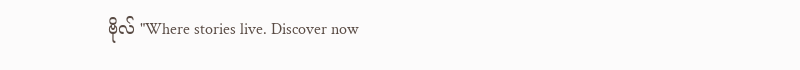ဗိုလ် "Where stories live. Discover now